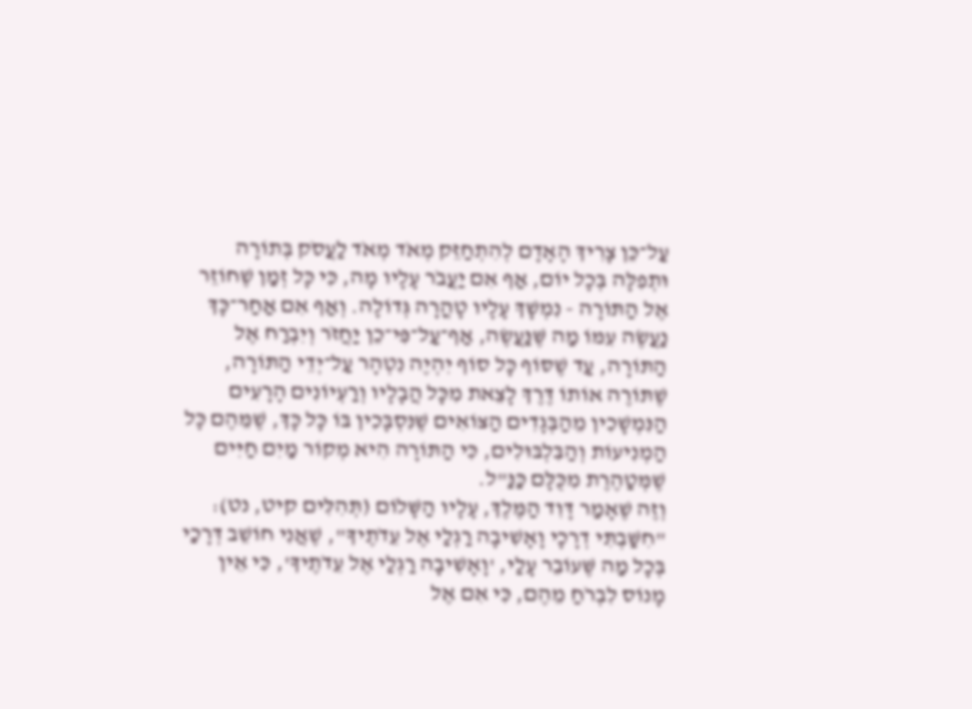עַל־כֵּן צָרִיךְ הָאָדָם לְהִתְחַזֵּק מְאֹד מְאֹד לַעֲסֹק בְּתוֹרָה וּתְפִלָּה בְּכָל יוֹם, אַף אִם יַעֲבֹר עָלָיו מָה, כִּי כָּל זְמַן שֶׁחוֹזֵר אֶל הַתּוֹרָה - נִמְשָׁךְ עָלָיו טָהֳרָה גְּדוֹלָה. וְאַף אִם אַחַר־כָּךְ נַעֲשֶׂה עִמּוֹ מַה שֶּׁנַּעֲשֶׂה, אַף־עַל־פִּי־כֵן יַחֲזֹר וְיִבְרַח אֶל הַתּוֹרָה, עַד שֶׁסּוֹף כָּל סוֹף יִהְיֶה נִטְהָר עַל־יְדֵי הַתּוֹרָה, שֶׁתּוֹרֶה אוֹתוֹ דֶּרֶךְ לָצֵאת מִכָּל הֲבָלָיו וְרַעְיוֹנִים הָרָעִים הַנִּמְשָׁכִין מֵהַבְּגָדִים הַצּוֹאִים שֶׁנִּסְבָּכִין בּוֹ כָּל כָּךְ, שֶׁמֵּהֶם כָּל הַמְנִיעוֹת וְהַבִּלְבּוּלִים, כִּי הַתּוֹרָה הִיא מְקוֹר מַיִם חַיִּים שֶׁמְּטַהֶרֶת מִכֻּלָּם כַּנַּ"ל.
וְזֶה שֶׁאָמַר דָּוִד הַמֶּלֶךְ, עָלָיו הַשָּׁלוֹם (תְּהִלִּים קיט, נט): "חִשַּׁבְתִּי דְרָכָי וָאָשִׁיבָה רַגְלַי אֶל עֵדֹתֶיךָ", שֶׁאֲנִי חוֹשֵׁב דְּרָכַי בְּכָל מַה שֶּׁעוֹבֵר עָלַי, 'וָאָשִׁיבָה רַגְלַי אֶל עֵדֹתֶיךָ', כִּי אֵין מָנוֹס לִבְרֹחַ מֵהֶם, כִּי אִם אֶל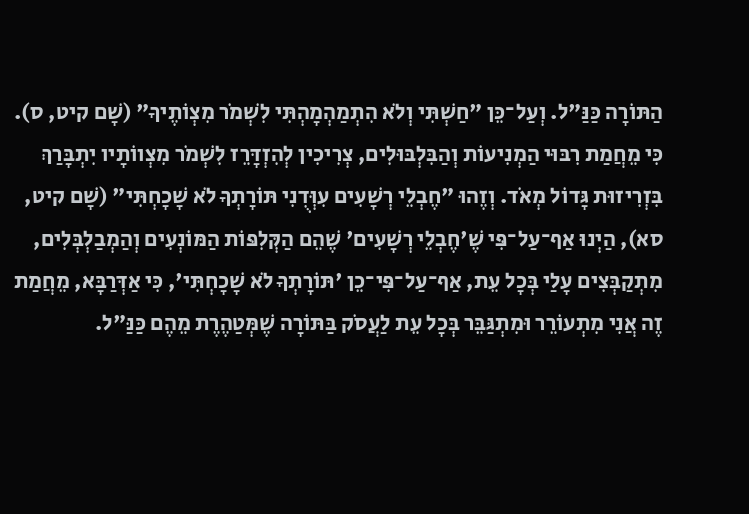הַתּוֹרָה כַּנַּ"ל. וְעַל־כֵּן "חַשְׁתִּי וְלֹא הִתְמַהְמָהְתִּי לִשְׁמֹר מִצְוֹתֶיךָ" (שָׁם קיט, ס). כִּי מֵחֲמַת רִבּוּי הַמְנִיעוֹת וְהַבִּלְבּוּלִים, צְרִיכִין לְהִזְדָּרֵז לִשְׁמֹר מִצְווֹתָיו יִתְבָּרַךְ בִּזְרִיזוּת גָּדוֹל מְאֹד. וְזֶהוּ "חֶבְלֵי רְשָׁעִים עִוְּדֻנִי תּוֹרָתְךָ לֹא שָׁכָחְתִּי" (שָׁם קיט, סא), הַיְנוּ אַף־עַל־פִּי שֶׁ'חֶבְלֵי רְשָׁעִים' שֶׁהֵם הַקְּלִפּוֹת הַמּוֹנְעִים וְהַמְבַלְבְּלִים, מִתְקַבְּצִים עָלַי בְּכָל עֵת, אַף־עַל־פִּי־כֵן 'תּוֹרָתְךָ לֹא שָׁכָחְתִּי', כִּי אַדְּרַבָּא, מֵחֲמַת זֶה אֲנִי מִתְעוֹרֵר וּמִתְגַּבֵּר בְּכָל עֵת לַעֲסֹק בַּתּוֹרָה שֶׁמְּטַהֶרֶת מֵהֶם כַּנַּ"ל.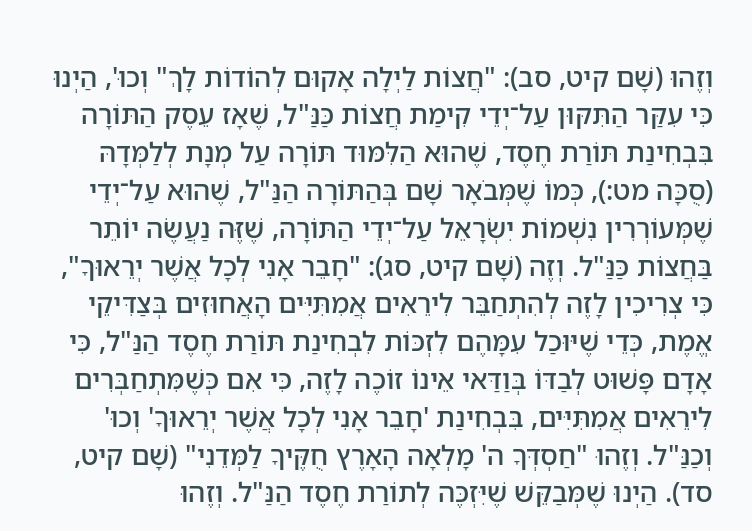וְזֶהוּ (שָׁם קיט, סב): "חֲצוֹת לַיְלָה אָקוּם לְהוֹדוֹת לָךְ" וְכוּ', הַיְנוּ כִּי עִקַּר הַתִּקּוּן עַל־יְדֵי קִימַת חֲצוֹת כַּנַּ"ל, שֶׁאָז עֵסֶק הַתּוֹרָה בִּבְחִינַת תּוֹרַת חֶסֶד, שֶׁהוּא הַלִּמּוּד תּוֹרָה עַל מְנָת לְלַמְּדָהּ (סֻכָּה מט:), כְּמוֹ שֶׁמְּבֹאָר שָׁם בְּהַתּוֹרָה הַנַּ"ל, שֶׁהוּא עַל־יְדֵי שֶׁמְּעוֹרְרִין נִשְׁמוֹת יִשְׂרָאֵל עַל־יְדֵי הַתּוֹרָה, שֶׁזֶּה נַעֲשֶׂה יוֹתֵר בַּחֲצוֹת כַּנַּ"ל. וְזֶה (שָׁם קיט, סג): "חָבֵר אָנִי לְכָל אֲשֶׁר יְרֵאוּךָ", כִּי צְרִיכִין לָזֶה לְהִתְחַבֵּר לִירֵאִים אֲמִתִּיִּים הָאֲחוּזִים בְּצַדִּיקֵי אֱמֶת, כְּדֵי שֶׁיּוּכַל עִמָּהֶם לִזְכּוֹת לִבְחִינַת תּוֹרַת חֶסֶד הַנַּ"ל, כִּי אָדָם פָּשׁוּט לְבַדּוֹ בְּוַדַּאי אֵינוֹ זוֹכֶה לָזֶה, כִּי אִם כְּשֶׁמִּתְחַבְּרִים לִירֵאִים אֲמִתִּיִּים, בִּבְחִינַת 'חָבֵר אָנִי לְכָל אֲשֶׁר יְרֵאוּךָ' וְכוּ' וְכַנַּ"ל. וְזֶהוּ "חַסְדְּךָ ה' מָלְאָה הָאָרֶץ חֻקֶּיךָ לַמְּדֵנִי" (שָׁם קיט, סד). הַיְנוּ שֶׁמְּבַקֵּשׁ שֶׁיִּזְכֶּה לְתוֹרַת חֶסֶד הַנַּ"ל. וְזֶהוּ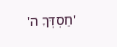'חַסְדְּךָ ה'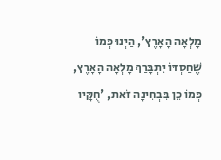מָלְאָה הָאָרֶץ', הַיְנוּ כְּמוֹ שֶׁחַסְדּוֹ יִתְבָּרַךְ מָלְאָה הָאָרֶץ, כְּמוֹ כֵן בִּבְחִינָה זֹאת, 'חֻקָּיו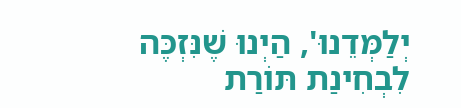יְלַמְּדֵנוּ', הַיְנוּ שֶׁנִּזְכֶּה לִבְחִינַת תּוֹרַת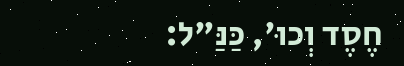חֶסֶד וְכוּ', כַּנַּ"ל: